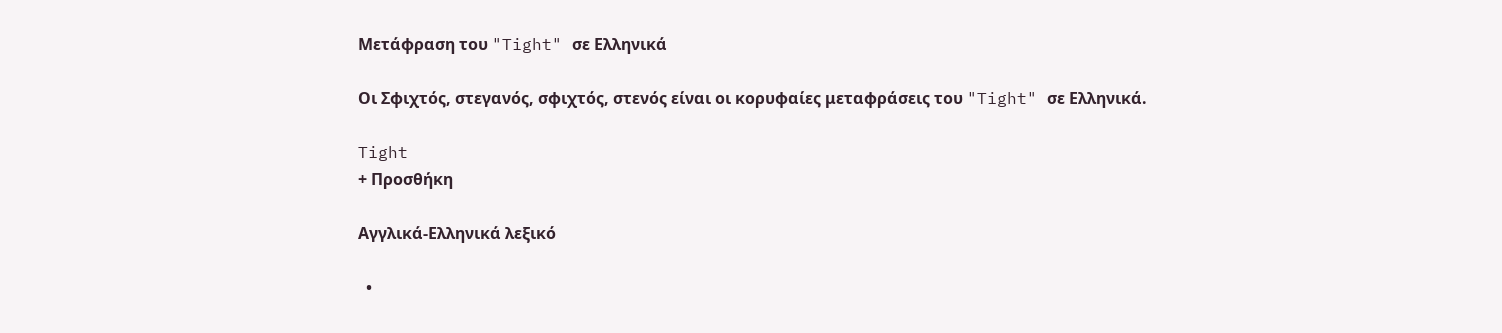Μετάφραση του "Tight" σε Ελληνικά

Οι Σφιχτός, στεγανός, σφιχτός, στενός είναι οι κορυφαίες μεταφράσεις του "Tight" σε Ελληνικά.

Tight
+ Προσθήκη

Αγγλικά-Ελληνικά λεξικό

  •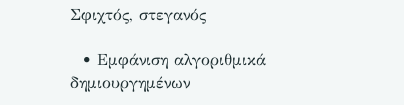Σφιχτός, στεγανός

  • Εμφάνιση αλγοριθμικά δημιουργημένων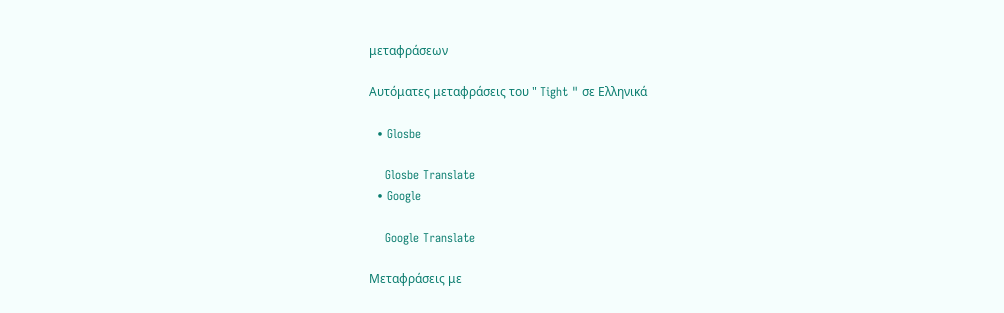μεταφράσεων

Αυτόματες μεταφράσεις του " Tight " σε Ελληνικά

  • Glosbe

    Glosbe Translate
  • Google

    Google Translate

Μεταφράσεις με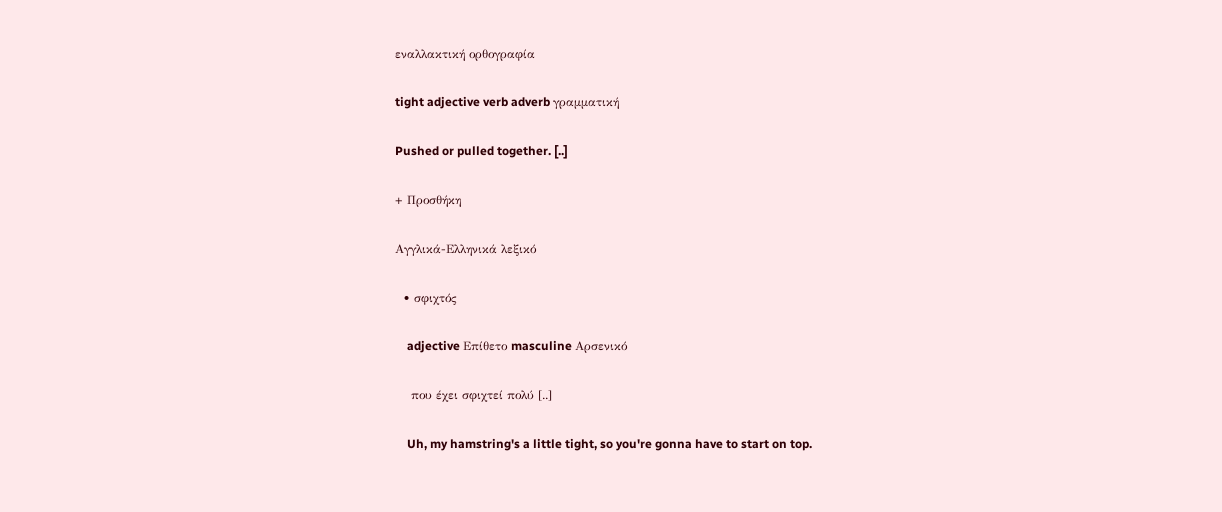εναλλακτική ορθογραφία

tight adjective verb adverb γραμματική

Pushed or pulled together. [..]

+ Προσθήκη

Αγγλικά-Ελληνικά λεξικό

  • σφιχτός

    adjective Επίθετο masculine Αρσενικό

    που έχει σφιχτεί πολύ [..]

    Uh, my hamstring's a little tight, so you're gonna have to start on top.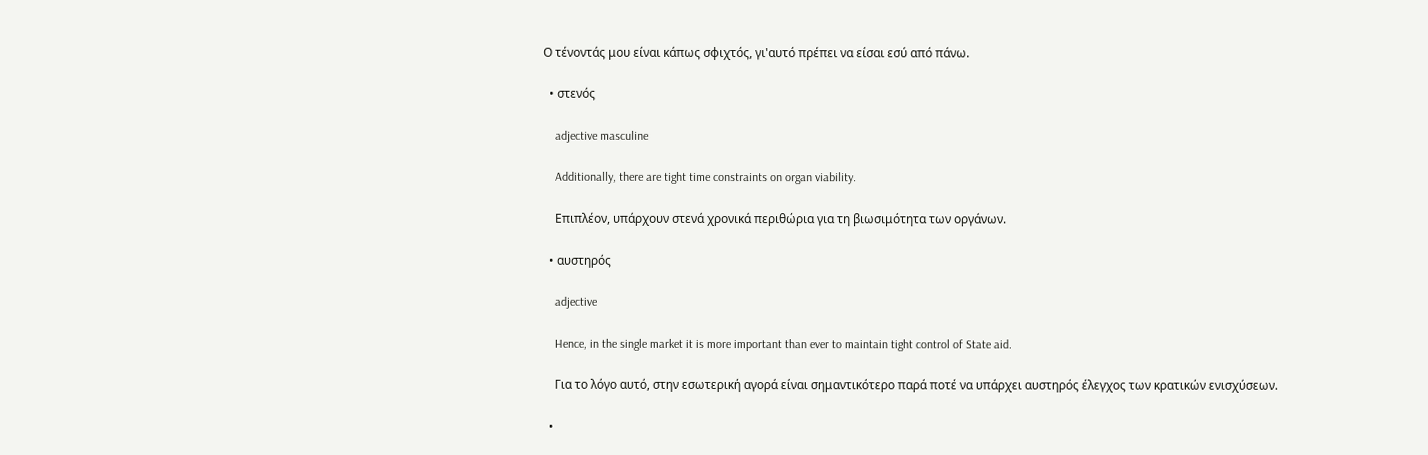Ο τένοντάς μου είναι κάπως σφιχτός, γι'αυτό πρέπει να είσαι εσύ από πάνω.

  • στενός

    adjective masculine

    Additionally, there are tight time constraints on organ viability.

    Επιπλέον, υπάρχουν στενά χρονικά περιθώρια για τη βιωσιμότητα των οργάνων.

  • αυστηρός

    adjective

    Hence, in the single market it is more important than ever to maintain tight control of State aid.

    Για το λόγο αυτό, στην εσωτερική αγορά είναι σημαντικότερο παρά ποτέ να υπάρχει αυστηρός έλεγχος των κρατικών ενισχύσεων.

  •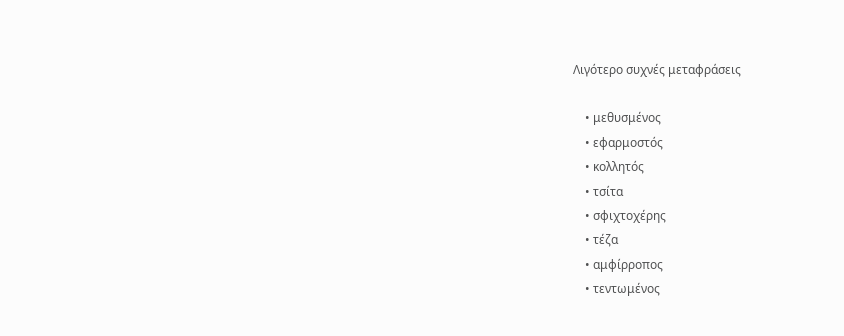Λιγότερο συχνές μεταφράσεις

    • μεθυσμένος
    • εφαρμοστός
    • κολλητός
    • τσίτα
    • σφιχτοχέρης
    • τέζα
    • αμφίρροπος
    • τεντωμένος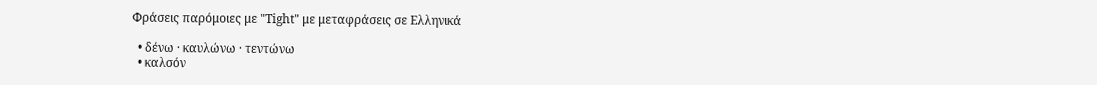Φράσεις παρόμοιες με "Tight" με μεταφράσεις σε Ελληνικά

  • δένω · καυλώνω · τεντώνω
  • καλσόν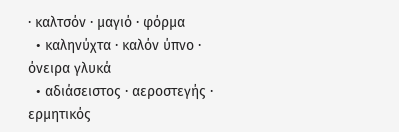· καλτσόν · μαγιό · φόρμα
  • καληνύχτα · καλόν ύπνο · όνειρα γλυκά
  • αδιάσειστος · αεροστεγής · ερμητικός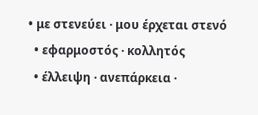• με στενεύει · μου έρχεται στενό
  • εφαρμοστός · κολλητός
  • έλλειψη · ανεπάρκεια ·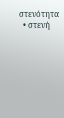στενότητα
  • στενή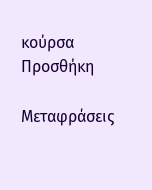κούρσα
Προσθήκη

Μεταφράσεις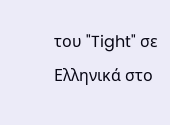του "Tight" σε Ελληνικά στο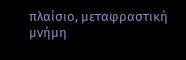πλαίσιο, μεταφραστική μνήμη